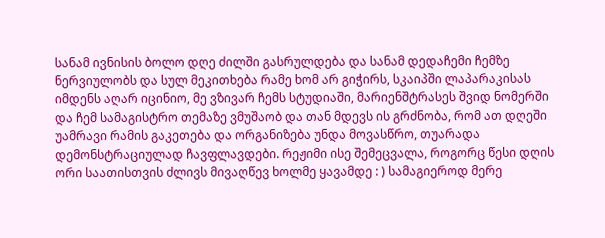სანამ ივნისის ბოლო დღე ძილში გასრულდება და სანამ დედაჩემი ჩემზე ნერვიულობს და სულ მეკითხება რამე ხომ არ გიჭირს, სკაიპში ლაპარაკისას იმდენს აღარ იცინიო, მე ვზივარ ჩემს სტუდიაში, მარიენშტრასეს შვიდ ნომერში და ჩემ სამაგისტრო თემაზე ვმუშაობ და თან მდევს ის გრძნობა, რომ ათ დღეში უამრავი რამის გაკეთება და ორგანიზება უნდა მოვასწრო, თუარადა დემონსტრაციულად ჩავფლავდები. რეჟიმი ისე შემეცვალა, როგორც წესი დღის ორი საათისთვის ძლივს მივაღწევ ხოლმე ყავამდე : ) სამაგიეროდ მერე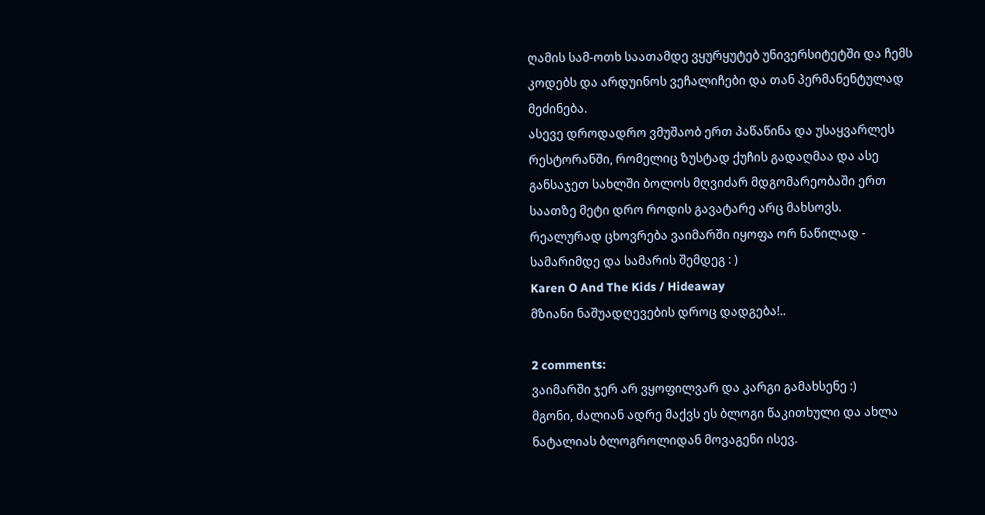ღამის სამ-ოთხ საათამდე ვყურყუტებ უნივერსიტეტში და ჩემს კოდებს და არდუინოს ვეჩალიჩები და თან პერმანენტულად მეძინება.
ასევე დროდადრო ვმუშაობ ერთ პაწაწინა და უსაყვარლეს რესტორანში, რომელიც ზუსტად ქუჩის გადაღმაა და ასე განსაჯეთ სახლში ბოლოს მღვიძარ მდგომარეობაში ერთ საათზე მეტი დრო როდის გავატარე არც მახსოვს.
რეალურად ცხოვრება ვაიმარში იყოფა ორ ნაწილად - სამარიმდე და სამარის შემდეგ : )
Karen O And The Kids / Hideaway
მზიანი ნაშუადღევების დროც დადგება!..

2 comments:
ვაიმარში ჯერ არ ვყოფილვარ და კარგი გამახსენე :)
მგონი, ძალიან ადრე მაქვს ეს ბლოგი წაკითხული და ახლა ნატალიას ბლოგროლიდან მოვაგენი ისევ.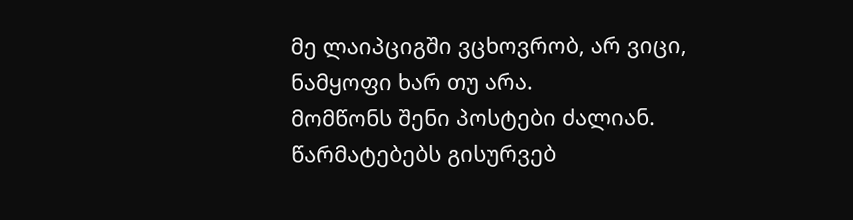მე ლაიპციგში ვცხოვრობ, არ ვიცი, ნამყოფი ხარ თუ არა.
მომწონს შენი პოსტები ძალიან.
წარმატებებს გისურვებ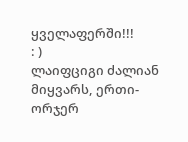ყველაფერში!!!
: )
ლაიფციგი ძალიან მიყვარს, ერთი-ორჯერ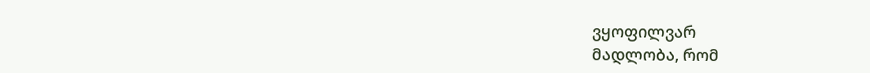ვყოფილვარ
მადლობა, რომ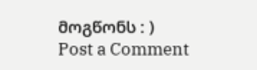მოგწონს : )
Post a Comment